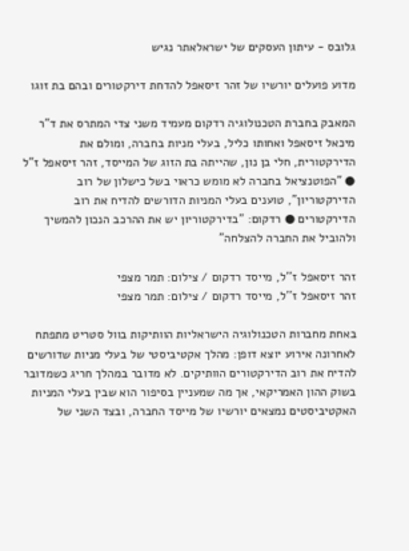גלובס - עיתון העסקים של ישראלאתר נגיש

מדוע פועלים יורשיו של זהר זיסאפל להדחת דירקטורים ובהם בת זוגו

המאבק בחברת הטכנולוגיה רדקום מעמיד משני צדי המתרס את ד"ר מיכאל זיסאפל ואחותו כליל, בעלי מניות בחברה, ומולם את הדירקטורית, חלי בן נון, שהייתה בת הזוג של המייסד, זהר זיסאפל ז"ל ● "הפוטנציאל בחברה לא מומש כראוי בשל כישלון של רוב הדירקטוריון", טוענים בעלי המניות הדורשים להדיח את רוב הדירקטורים ● רדקום: "בדירקטוריון יש את ההרכב הנכון להמשיך ולהוביל את החברה להצלחה"

זהר זיסאפל ז''ל, מייסד רדקום / צילום: תמר מצפי
זהר זיסאפל ז''ל, מייסד רדקום / צילום: תמר מצפי

באחת מחברות הטכנולוגיה הישראליות הוותיקות בוול סטריט מתפתח לאחרונה אירוע יוצא דופן: מהלך אקטיביסטי של בעלי מניות שדורשים להדיח את רוב הדירקטורים הוותיקים. לא מדובר במהלך חריג כשמדובר בשוק ההון האמריקאי, אך מה שמעניין בסיפור הוא שבין בעלי המניות האקטיביסטים נמצאים יורשיו של מייסד החברה, ובצד השני של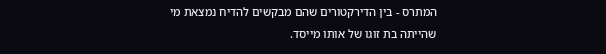המתרס - בין הדירקטורים שהם מבקשים להדיח נמצאת מי שהייתה בת זוגו של אותו מייסד.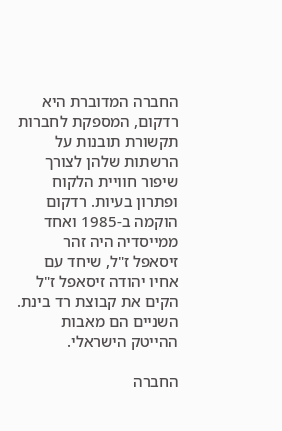החברה המדוברת היא רדקום, המספקת לחברות תקשורת תובנות על הרשתות שלהן לצורך שיפור חוויית הלקוח ופתרון בעיות. רדקום הוקמה ב-1985 ואחד ממייסדיה היה זהר זיסאפל ז"ל, שיחד עם אחיו יהודה זיסאפל ז"ל הקים את קבוצת רד בינת. השניים הם מאבות ההייטק הישראלי.

החברה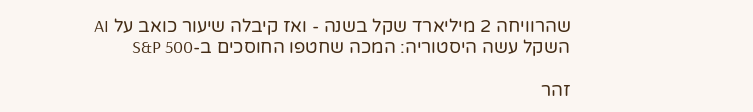שהרוויחה 2 מיליארד שקל בשנה - ואז קיבלה שיעור כואב על AI
השקל עשה היסטוריה: המכה שחטפו החוסכים ב-S&P 500

זהר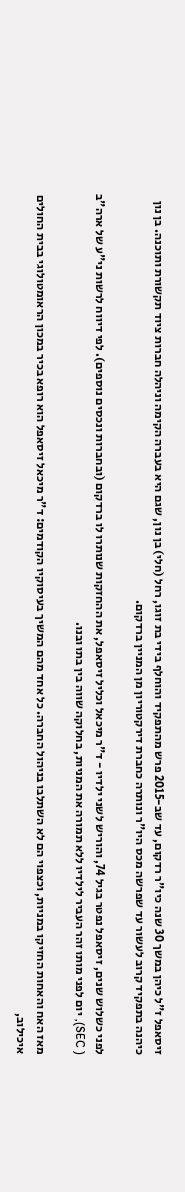זיסאפל ז"ל כיהן במשך 30 שנה כיו"ר רדקום, עד שב-2015 פרש מהתפקיד והוחלף בידי בת זוגו, רחל (חלי) בן נון, שגם היא בעברה הקימה וניהלה חברות ציוד תקשורת ותוכנה. בן נון כיהנה בתפקיד קרוב לעשור עד שפרשה מכס היו"ר ונותרה כחברת דירקטוריון מן המניין ברדקום.

לפני כשלוש שנים, זיסאפל נפטר בגיל 74, והוריש לשני ילדיו - ד"ר מיכאל וכליל זיסאפל, את ההחזקות שנותרו לו ברדקום (ובחברות ונכסים נוספים). לפי דיווח לרשות ני"ע של ארה"ב ( SEC), יום לפני מותו זהר העביר לילדיו ללא תמורה את המניות, בחלוקה שווה בין בתו ובנו.

מאז האח והאחות החזיקו במניות, וכצפוי הם לא השתלבו בניהול החברה. כל אחד מהם המשיך בעיסוקיו הקודמים: ד"ר מיכאל זיסאפל הוא רופא בכיר במכון הראומטולוגי בבית החולים איכילוב,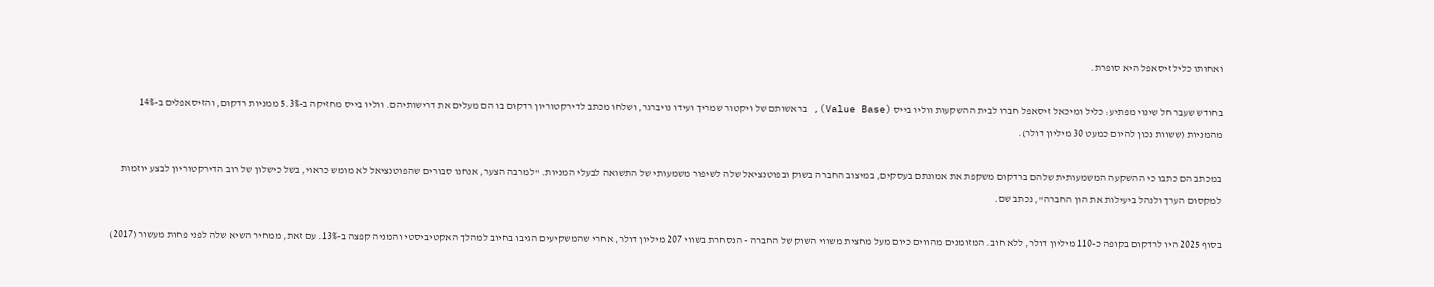ואחותו כליל זיסאפל היא סופרת.

בחודש שעבר חל שינוי מפתיע: כליל ומיכאל זיסאפל חברו לבית ההשקעות ווליו בייס (Value Base), בראשותם של ויקטור שמריך ועידו נויברגר, ושלחו מכתב לדירקטוריון רדקום בו הם מעלים את דרישותיהם. ווליו בייס מחזיקה ב-5.3% ממניות רדקום, והזיסאפלים ב-14% מהמניות (ששוות נכון להיום כמעט 30 מיליון דולר).

במכתב הם כתבו כי ההשקעה המשמעותית שלהם ברדקום משקפת את אמונתם בעסקים, במיצוב החברה בשוק ובפוטנציאל שלה לשיפור משמעותי של התשואה לבעלי המניות. "למרבה הצער, אנחנו סבורים שהפוטנציאל לא מומש כראוי, בשל כישלון של רוב הדירקטוריון לבצע יוזמות למקסום הערך ולנהל ביעילות את הון החברה", נכתב שם.

בסוף 2025 היו לרדקום בקופה כ-110 מיליון דולר, ללא חוב. המזומנים מהווים כיום מעל מחצית משווי השוק של החברה - הנסחרת בשווי 207 מיליון דולר, אחרי שהמשקיעים הגיבו בחיוב למהלך האקטיביסטי והמניה קפצה ב-13%. עם זאת, ממחיר השיא שלה לפני פחות מעשור (2017)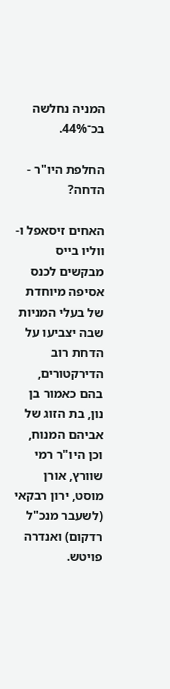המניה נחלשה בכ־44%.

החלפת היו"ר - הדחה?

האחים זיסאפל ו-ווליו בייס מבקשים לכנס אסיפה מיוחדת של בעלי המניות שבה יצביעו על הדחת רוב הדירקטורים, בהם כאמור בן נון, בת הזוג של אביהם המנוח, וכן היו"ר רמי שוורץ, אורן מוסט, ירון רבקאי (לשעבר מנכ"ל רדקום) ואנדרה פויטש.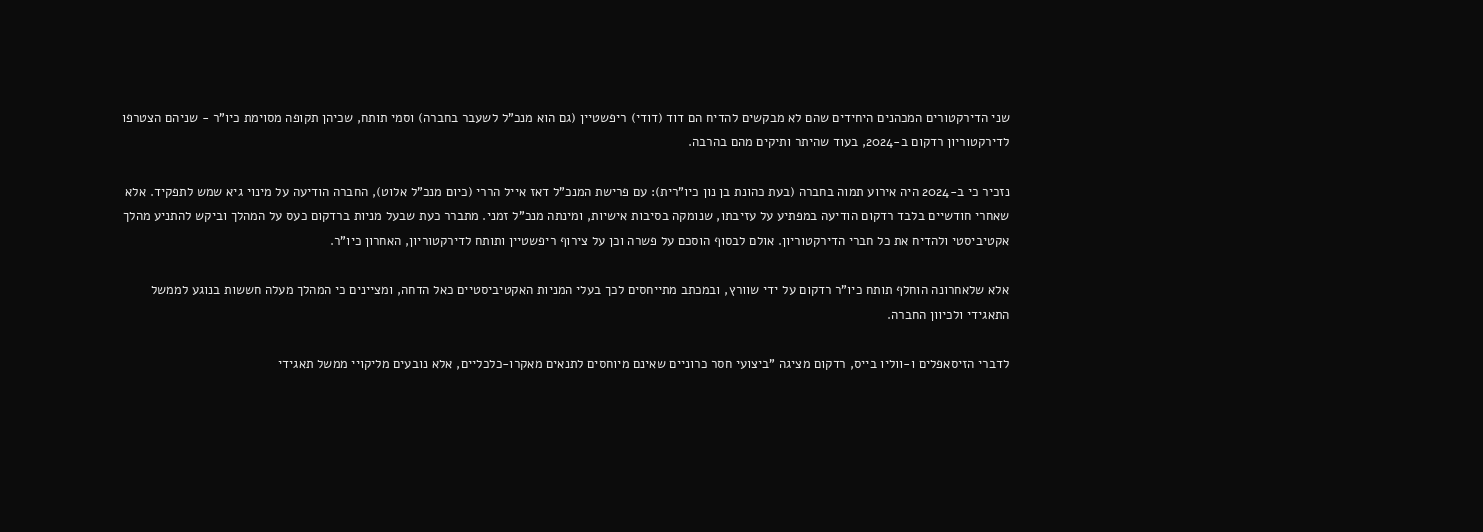שני הדירקטורים המכהנים היחידים שהם לא מבקשים להדיח הם דוד (דודי) ריפשטיין (גם הוא מנכ"ל לשעבר בחברה) וסמי תותח, שכיהן תקופה מסוימת כיו"ר - שניהם הצטרפו לדירקטוריון רדקום ב-2024, בעוד שהיתר ותיקים מהם בהרבה.

נזכיר כי ב-2024 היה אירוע תמוה בחברה (בעת כהונת בן נון כיו"רית): עם פרישת המנכ"ל דאז אייל הררי (כיום מנכ"ל אלוט), החברה הודיעה על מינוי גיא שמש לתפקיד. אלא שאחרי חודשיים בלבד רדקום הודיעה במפתיע על עזיבתו, שנומקה בסיבות אישיות, ומינתה מנכ"ל זמני. מתברר כעת שבעל מניות ברדקום כעס על המהלך וביקש להתניע מהלך אקטיביסטי ולהדיח את כל חברי הדירקטוריון. אולם לבסוף הוסכם על פשרה וכן על צירוף ריפשטיין ותותח לדירקטוריון, האחרון כיו"ר.

אלא שלאחרונה הוחלף תותח כיו"ר רדקום על ידי שוורץ, ובמכתב מתייחסים לכך בעלי המניות האקטיביסטיים כאל הדחה, ומציינים כי המהלך מעלה חששות בנוגע לממשל התאגידי ולכיוון החברה.

לדברי הזיסאפלים ו-ווליו בייס, רדקום מציגה "ביצועי חסר כרוניים שאינם מיוחסים לתנאים מאקרו-כלכליים, אלא נובעים מליקויי ממשל תאגידי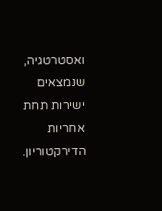ואסטרטגיה, שנמצאים ישירות תחת אחריות הדירקטוריון.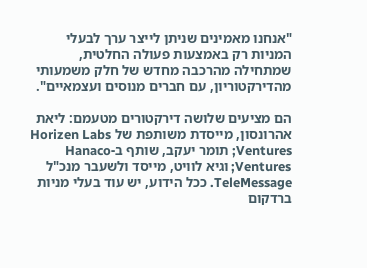"אנחנו מאמינים שניתן לייצר ערך לבעלי המניות רק באמצעות פעולה החלטית, שמתחילה מהרכבה מחדש של חלק משמעותי מהדירקטוריון, עם חברים מנוסים ועצמאיים".

הם מציעים שלושה דירקטורים מטעמם: ליאת אהרונסון, מייסדת משותפת של Horizen Labs Ventures; תומר יעקב, שותף ב-Hanaco Ventures; וגיא לוויט, מייסד ולשעבר מנכ"ל TeleMessage. ככל הידוע, יש עוד בעלי מניות ברדקום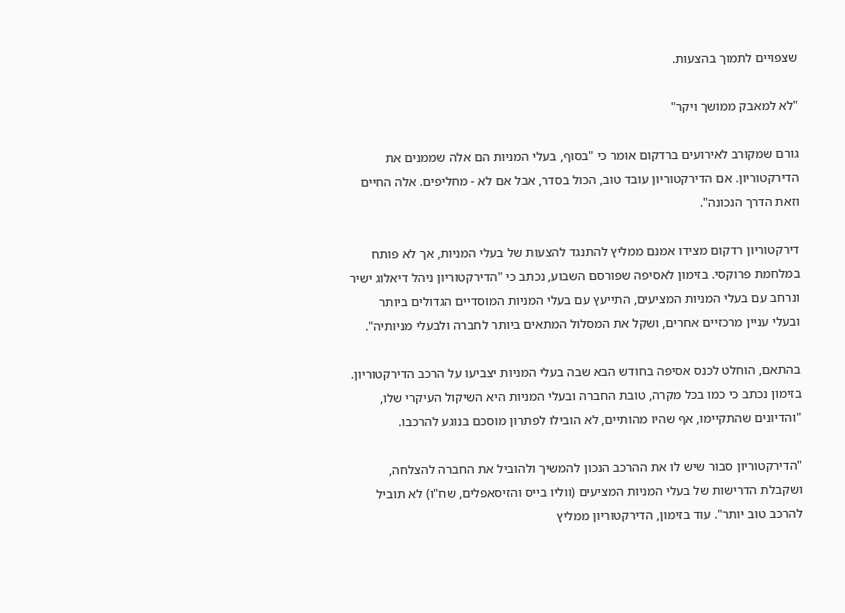שצפויים לתמוך בהצעות.

"לא למאבק ממושך ויקר"

גורם שמקורב לאירועים ברדקום אומר כי "בסוף, בעלי המניות הם אלה שממנים את הדירקטוריון. אם הדירקטוריון עובד טוב, הכול בסדר, אבל אם לא - מחליפים. אלה החיים וזאת הדרך הנכונה".

דירקטוריון רדקום מצידו אמנם ממליץ להתנגד להצעות של בעלי המניות, אך לא פותח במלחמת פרוקסי. בזימון לאסיפה שפורסם השבוע, נכתב כי "הדירקטוריון ניהל דיאלוג ישיר ונרחב עם בעלי המניות המציעים, התייעץ עם בעלי המניות המוסדיים הגדולים ביותר ובעלי עניין מרכזיים אחרים, ושקל את המסלול המתאים ביותר לחברה ולבעלי מניותיה".

בהתאם, הוחלט לכנס אסיפה בחודש הבא שבה בעלי המניות יצביעו על הרכב הדירקטוריון. בזימון נכתב כי כמו בכל מקרה, טובת החברה ובעלי המניות היא השיקול העיקרי שלו, "והדיונים שהתקיימו, אף שהיו מהותיים, לא הובילו לפתרון מוסכם בנוגע להרכבו.

"הדירקטוריון סבור שיש לו את ההרכב הנכון להמשיך ולהוביל את החברה להצלחה, ושקבלת הדרישות של בעלי המניות המציעים (ווליו בייס והזיסאפלים, שח"ו) לא תוביל להרכב טוב יותר". עוד בזימון, הדירקטוריון ממליץ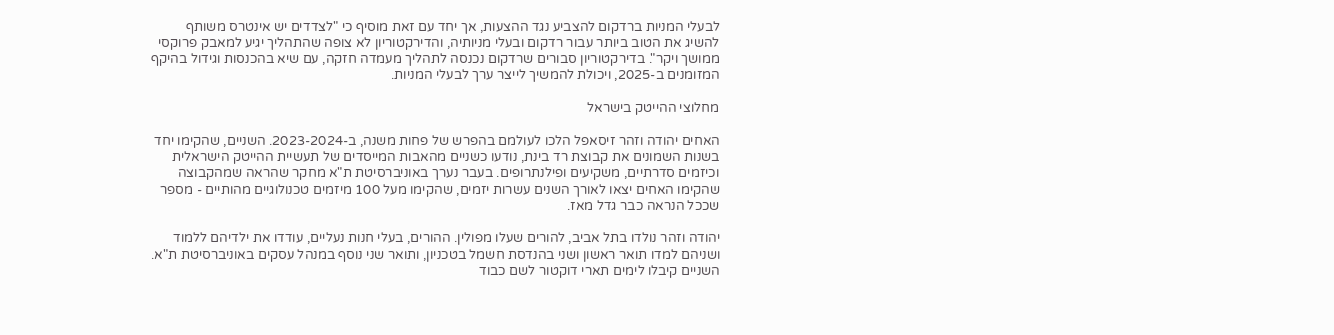לבעלי המניות ברדקום להצביע נגד ההצעות, אך יחד עם זאת מוסיף כי "לצדדים יש אינטרס משותף להשיג את הטוב ביותר עבור רדקום ובעלי מניותיה, והדירקטוריון לא צופה שהתהליך יגיע למאבק פרוקסי ממושך ויקר". בדירקטוריון סבורים שרדקום נכנסה לתהליך מעמדה חזקה, עם שיא בהכנסות וגידול בהיקף המזומנים ב-2025, ויכולת להמשיך לייצר ערך לבעלי המניות.

מחלוצי ההייטק בישראל

האחים יהודה וזהר זיסאפל הלכו לעולמם בהפרש של פחות משנה, ב-2023-2024. השניים, שהקימו יחד בשנות השמונים את קבוצת רד בינת, נודעו כשניים מהאבות המייסדים של תעשיית ההייטק הישראלית וכיזמים סדרתיים, משקיעים ופילנתרופים. בעבר נערך באוניברסיטת ת"א מחקר שהראה שמהקבוצה שהקימו האחים יצאו לאורך השנים עשרות יזמים, שהקימו מעל 100 מיזמים טכנולוגיים מהותיים - מספר שככל הנראה כבר גדל מאז.

יהודה וזהר נולדו בתל אביב, להורים שעלו מפולין. ההורים, בעלי חנות נעליים, עודדו את ילדיהם ללמוד ושניהם למדו תואר ראשון ושני בהנדסת חשמל בטכניון, ותואר שני נוסף במנהל עסקים באוניברסיטת ת"א. השניים קיבלו לימים תארי דוקטור לשם כבוד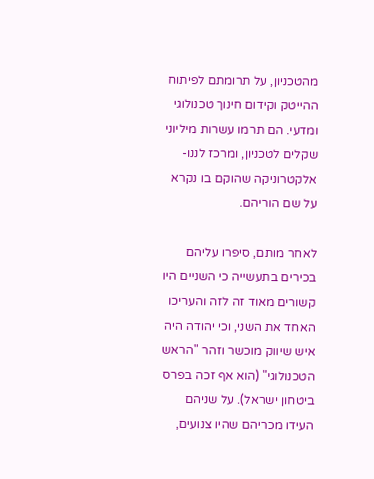מהטכניון, על תרומתם לפיתוח ההייטק וקידום חינוך טכנולוגי ומדעי. הם תרמו עשרות מיליוני שקלים לטכניון, ומרכז לננו-אלקטרוניקה שהוקם בו נקרא על שם הוריהם.

לאחר מותם, סיפרו עליהם בכירים בתעשייה כי השניים היו קשורים מאוד זה לזה והעריכו האחד את השני, וכי יהודה היה איש שיווק מוכשר וזהר "הראש הטכנולוגי" (הוא אף זכה בפרס ביטחון ישראל). על שניהם העידו מכריהם שהיו צנועים,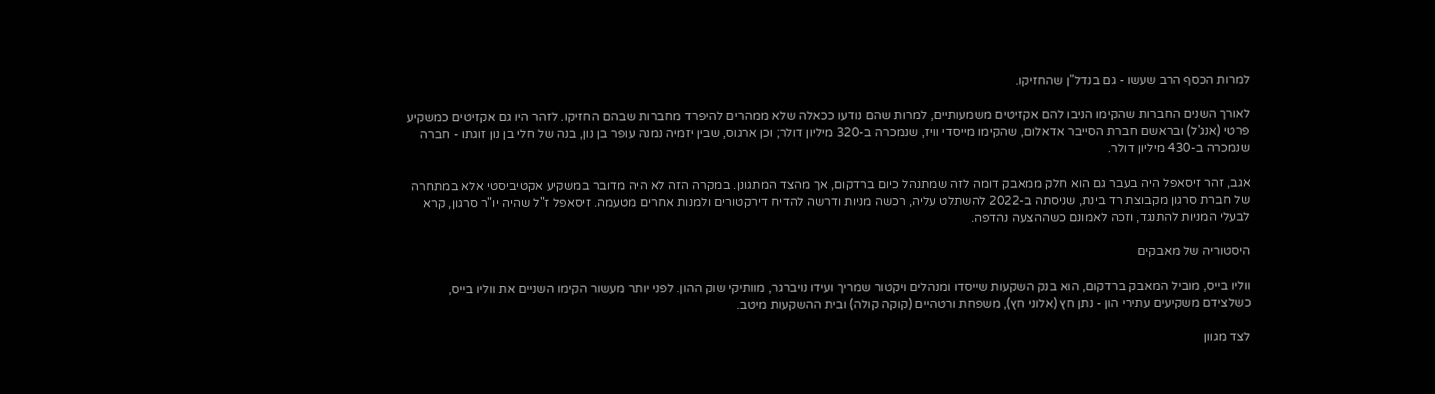למרות הכסף הרב שעשו - גם בנדל"ן שהחזיקו.

לאורך השנים החברות שהקימו הניבו להם אקזיטים משמעותיים, למרות שהם נודעו ככאלה שלא ממהרים להיפרד מחברות שבהם החזיקו. לזהר היו גם אקזיטים כמשקיע פרטי (אנג'ל) ובראשם חברת הסייבר אדאלום, שהקימו מייסדי וויז, שנמכרה ב-320 מיליון דולר; וכן ארגוס, שבין יזמיה נמנה עופר בן נון, בנה של חלי בן נון זוגתו - חברה שנמכרה ב-430 מיליון דולר.

אגב, זהר זיסאפל היה בעבר גם הוא חלק ממאבק דומה לזה שמתנהל כיום ברדקום, אך מהצד המתגונן. במקרה הזה לא היה מדובר במשקיע אקטיביסטי אלא במתחרה של חברת סרגון מקבוצת רד בינת, שניסתה ב-2022 להשתלט עליה, רכשה מניות ודרשה להדיח דירקטורים ולמנות אחרים מטעמה. זיסאפל ז"ל שהיה יו"ר סרגון, קרא לבעלי המניות להתנגד, וזכה לאמונם כשההצעה נהדפה.

היסטוריה של מאבקים

ווליו בייס, מוביל המאבק ברדקום, הוא בנק השקעות שייסדו ומנהלים ויקטור שמריך ועידו נויברגר, מוותיקי שוק ההון. לפני יותר מעשור הקימו השניים את ווליו בייס, כשלצידם משקיעים עתירי הון - נתן חץ (אלוני חץ), משפחת ורטהיים (קוקה קולה) ובית ההשקעות מיטב.

לצד מגוון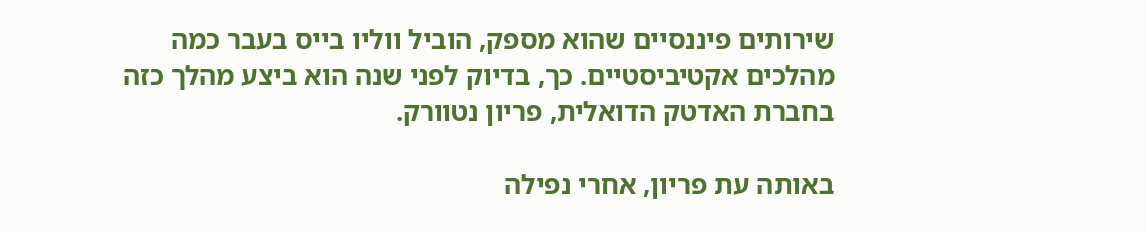שירותים פיננסיים שהוא מספק, הוביל ווליו בייס בעבר כמה מהלכים אקטיביסטיים. כך, בדיוק לפני שנה הוא ביצע מהלך כזה בחברת האדטק הדואלית, פריון נטוורק.

באותה עת פריון, אחרי נפילה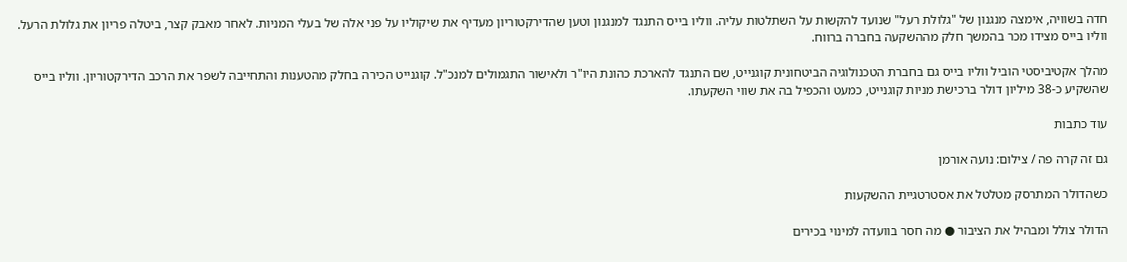חדה בשוויה, אימצה מנגנון של "גלולת רעל" שנועד להקשות על השתלטות עליה. ווליו בייס התנגד למנגנון וטען שהדירקטוריון מעדיף את שיקוליו על פני אלה של בעלי המניות. לאחר מאבק קצר, ביטלה פריון את גלולת הרעל. ווליו בייס מצידו מכר בהמשך חלק מההשקעה בחברה ברווח.

מהלך אקטיביסטי הוביל ווליו בייס גם בחברת הטכנולוגיה הביטחונית קוגנייט, שם התנגד להארכת כהונת היו"ר ולאישור התגמולים למנכ"ל. קוגנייט הכירה בחלק מהטענות והתחייבה לשפר את הרכב הדירקטוריון. ווליו בייס שהשקיע כ-38 מיליון דולר ברכישת מניות קוגנייט, כמעט והכפיל בה את שווי השקעתו.

עוד כתבות

גם זה קרה פה / צילום: נועה אורמן

כשהדולר המתרסק מטלטל את אסטרטגיית ההשקעות

הדולר צולל ומבהיל את הציבור ● מה חסר בוועדה למינוי בכירים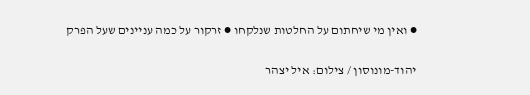● ואין מי שיחתום על החלטות שנלקחו ● זרקור על כמה עניינים שעל הפרק

יהוד-מונוסון / צילום: איל יצהר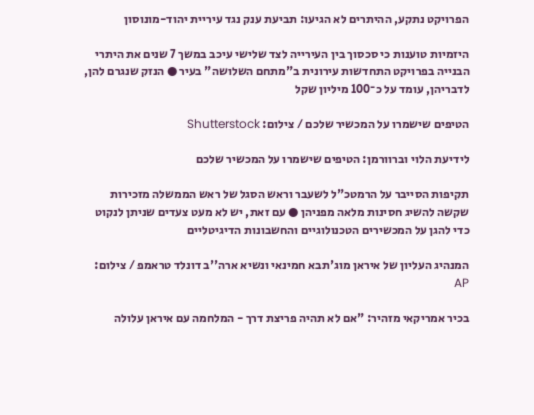הפרויקט נתקע, ההיתרים לא הגיעו: תביעת ענק נגד עיריית יהוד-מונוסון

היזמיות טוענות כי סכסוך בין העירייה לצד שלישי עיכב במשך 7 שנים את היתרי הבנייה בפרויקט התחדשות עירונית ב"מתחם השלושה" בעיר ● הנזק שנגרם להן, לדבריהן, עומד על כ־100 מיליון שקל

הטיפים שישמרו על המכשיר שלכם / צילום: Shutterstock

לידיעת הלוי וברוורמן: הטיפים שישמרו על המכשיר שלכם

תקיפות הסייבר על הרמטכ"ל לשעבר וראש הסגל של ראש הממשלה מזכירות שקשה להשיג חסינות מלאה מפניהן ● עם זאת, יש לא מעט צעדים שניתן לנקוט כדי להגן על המכשירים הטכנולוגיים והחשבונות הדיגיטליים

המנהיג העליון של איראן מוג'תבא חמינאי ונשיא ארה''ב דונלד טראמפ / צילום: AP

בכיר אמריקאי מזהיר: "אם לא תהיה פריצת דרך - המלחמה עם איראן עלולה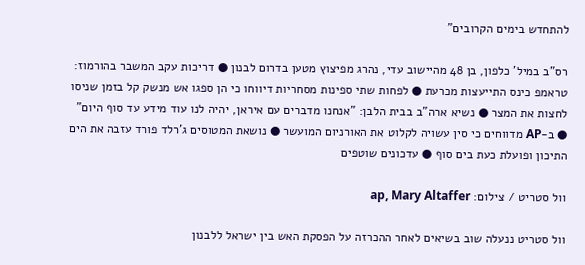להתחדש בימים הקרובים"

רס"ב במיל' כלפון, בן 48 מהיישוב עדי, נהרג מפיצוץ מטען בדרום לבנון ● דריכות עקב המשבר בהורמוז: טראמפ כינס התייעצות מכרעת ● לפחות שתי ספינות מסחריות דיווחו כי הן ספגו אש מנשק קל בזמן שניסו לחצות את המצר ● נשיא ארה"ב בבית הלבן: "אנחנו מדברים עם איראן, יהיה לנו עוד מידע עד סוף היום" ● ב-AP מדווחים כי סין עשויה לקלוט את האורניום המועשר ● נושאת המטוסים ג'רלד פורד עזבה את הים התיכון ופועלת כעת בים סוף ● עדכונים שוטפים

וול סטריט / צילום: ap, Mary Altaffer

וול סטריט ננעלה שוב בשיאים לאחר ההכרזה על הפסקת האש בין ישראל ללבנון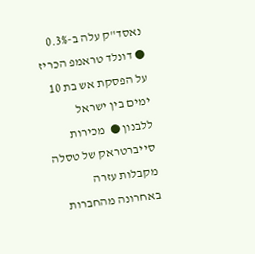נאסד"ק עלה ב-0.3% ● דונלד טראמפ הכריז על הפסקת אש בת 10 ימים בין ישראל ללבנון ●  מכירות סייברטראק של טסלה מקבלות עזרה באחרונה מהחברות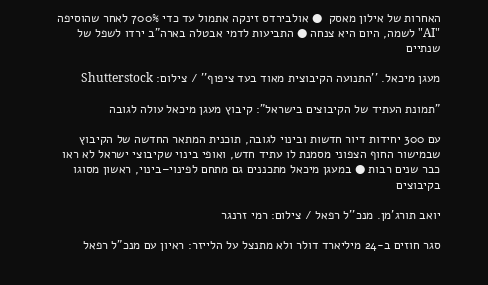האחרות של אילון מאסק  ● אולבירדס זינקה אתמול עד כדי 700% לאחר שהוסיפה "AI" לשמה, היום היא צנחה ● התביעות לדמי אבטלה בארה"ב ירדו לשפל של שנתיים

מעגן מיכאל. ''התנועה הקיבוצית מאוד בעד ציפוף'' / צילום: Shutterstock

"תמונת העתיד של הקיבוצים בישראל": קיבוץ מעגן מיכאל עולה לגובה

עם 300 יחידות דיור חדשות ובינוי לגובה, תוכנית המתאר החדשה של הקיבוץ שבמישור החוף הצפוני מסמנת לו עתיד חדש, ואופי בינוי שקיבוצי ישראל לא ראו כבר שנים רבות ● במעגן מיכאל מתכננים גם מתחם לפינוי–בינוי, ראשון מסוגו בקיבוצים

יואב תורג'מן. מנכ''ל רפאל / צילום: רמי זרנגר

סגר חוזים ב-24 מיליארד דולר ולא מתנצל על הלייזר: ראיון עם מנכ"ל רפאל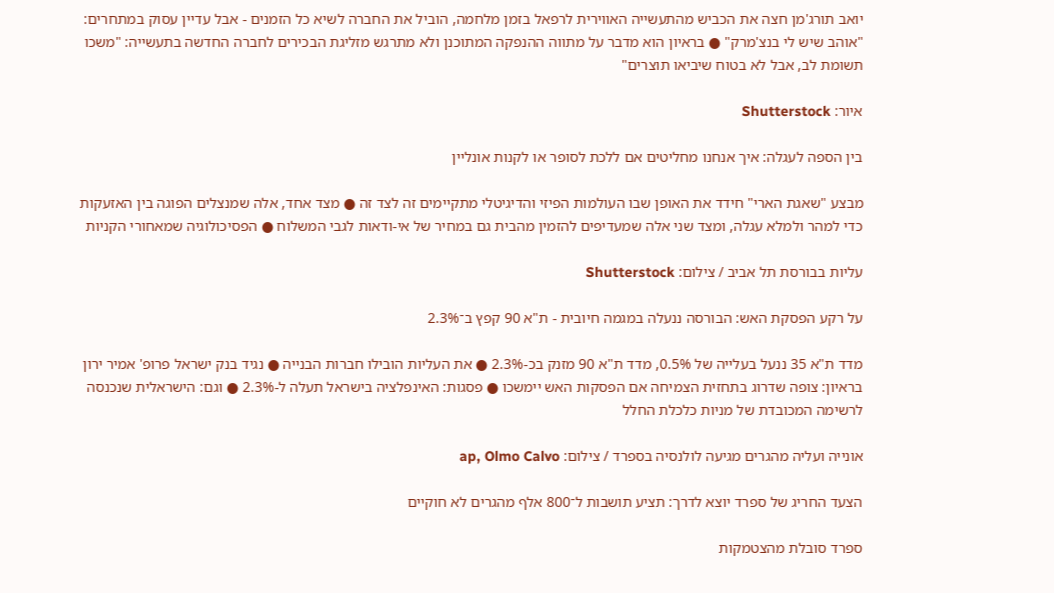יואב תורג'מן חצה את הכביש מהתעשייה האווירית לרפאל בזמן מלחמה, הוביל את החברה לשיא כל הזמנים - אבל עדיין עסוק במתחרים: "אוהב שיש לי בנצ'מרק" ● בראיון הוא מדבר על מתווה ההנפקה המתוכנן ולא מתרגש מזליגת הבכירים לחברה החדשה בתעשייה: "משכו תשומת לב, אבל לא בטוח שיביאו תוצרים"

איור: Shutterstock

בין הספה לעגלה: איך אנחנו מחליטים אם ללכת לסופר או לקנות אונליין

מבצע "שאגת הארי" חידד את האופן שבו העולמות הפיזי והדיגיטלי מתקיימים זה לצד זה ● מצד אחד, אלה שמנצלים הפוגה בין האזעקות כדי למהר ולמלא עגלה, ומצד שני אלה שמעדיפים להזמין מהבית גם במחיר של אי-ודאות לגבי המשלוח ● הפסיכולוגיה שמאחורי הקניות

עליות בבורסת תל אביב / צילום: Shutterstock

על רקע הפסקת האש: הבורסה ננעלה במגמה חיובית - ת"א 90 קפץ ב־2.3%

מדד ת"א 35 ננעל בעלייה של 0.5%, מדד ת"א 90 מזנק בכ-2.3% ● את העליות הובילו חברות הבנייה ● נגיד בנק ישראל פרופ' אמיר ירון בראיון: צופה שדרוג בתחזית הצמיחה אם הפסקות האש יימשכו ● פסגות: האינפלציה בישראל תעלה ל-2.3% ● וגם: הישראלית שנכנסה לרשימה המכובדת של מניות כלכלת החלל

אונייה ועליה מהגרים מגיעה לולנסיה בספרד / צילום: ap, Olmo Calvo

הצעד החריג של ספרד יוצא לדרך: תציע תושבות ל־800 אלף מהגרים לא חוקיים

ספרד סובלת מהצטמקות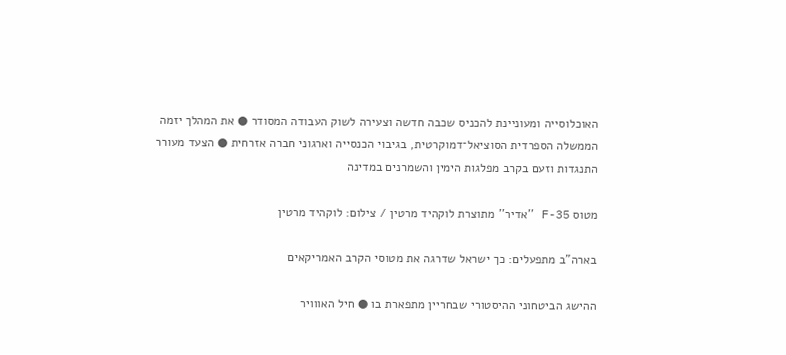האוכלוסייה ומעוניינת להכניס שכבה חדשה וצעירה לשוק העבודה המסודר ● את המהלך יזמה הממשלה הספרדית הסוציאל־דמוקרטית, בגיבוי הכנסייה וארגוני חברה אזרחית ● הצעד מעורר התנגדות וזעם בקרב מפלגות הימין והשמרנים במדינה

מטוס F-35 ''אדיר'' מתוצרת לוקהיד מרטין / צילום: לוקהיד מרטין

בארה"ב מתפעלים: כך ישראל שדרגה את מטוסי הקרב האמריקאים

ההישג הביטחוני ההיסטורי שבחריין מתפארת בו ● חיל האווויר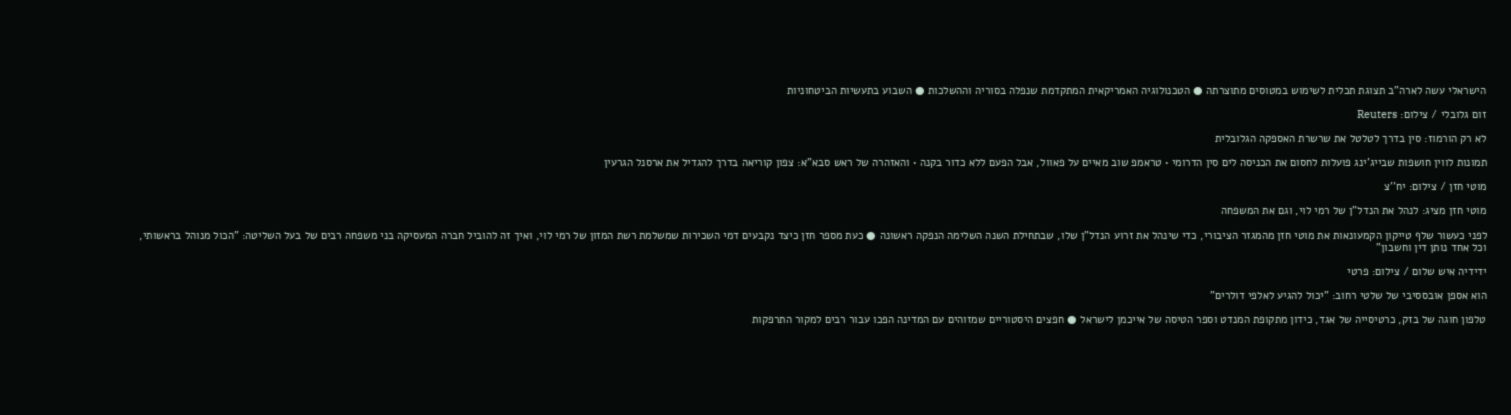הישראלי עשה לארה"ב תצוגת תכלית לשימוש במטוסים מתוצרתה ● הטכנולוגיה האמריקאית המתקדמת שנפלה בסוריה וההשלכות ● השבוע בתעשיות הביטחוניות

זום גלובלי / צילום: Reuters

לא רק הורמוז: סין בדרך לטלטל את שרשרת האספקה הגלובלית

תמונות לווין חושפות שבייג'ינג פועלות לחסום את הכניסה לים סין הדרומי • טראמפ שוב מאיים על פאוול, אבל הפעם ללא כדור בקנה • והאזהרה של ראש סבא"א: צפון קוריאה בדרך להגדיל את ארסנל הגרעין

מוטי חזן / צילום: יח''צ

מוטי חזן מציג: לנהל את הנדל"ן של רמי לוי, וגם את המשפחה

לפני כעשור שלף טייקון הקמעונאות את מוטי חזן מהמגזר הציבורי, כדי שינהל את זרוע הנדל"ן שלו, שבתחילת השנה השלימה הנפקה ראשונה ● כעת מספר חזן כיצד נקבעים דמי השכירות שמשלמת רשת המזון של רמי לוי, ואיך זה להוביל חברה המעסיקה בני משפחה רבים של בעל השליטה: "הכול מנוהל בראשותי, וכל אחד נותן דין וחשבון"

ידידיה איש שלום / צילום: פרטי

הוא אספן אובססיבי של שלטי רחוב: "יכול להגיע לאלפי דולרים"

טלפון חוגה של בזק, כרטיסייה של אגד, כידון מתקופת המנדט וספר הטיסה של אייכמן לישראל ● חפצים היסטוריים שמזוהים עם המדינה הפכו עבור רבים למקור התרפקות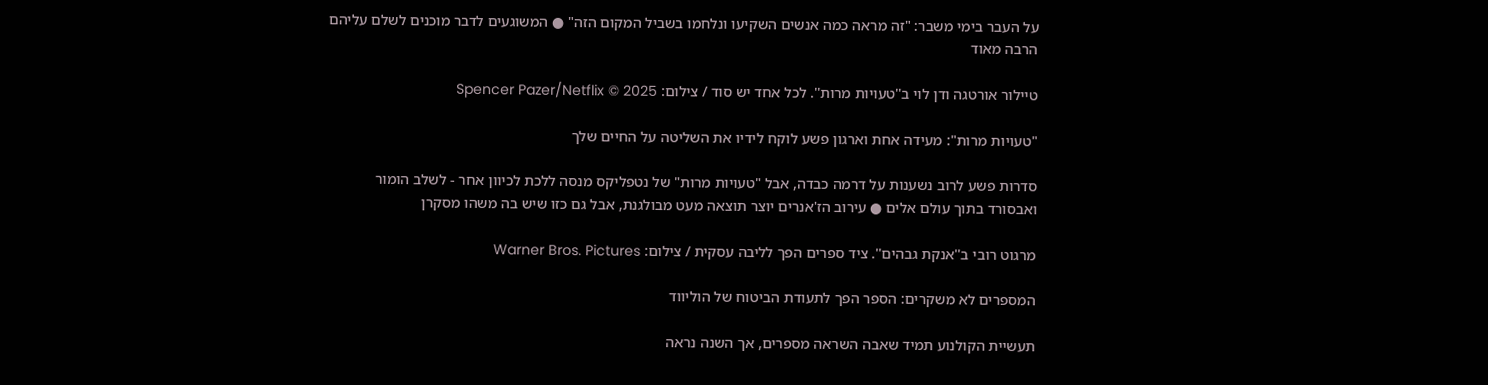על העבר בימי משבר: "זה מראה כמה אנשים השקיעו ונלחמו בשביל המקום הזה" ● המשוגעים לדבר מוכנים לשלם עליהם הרבה מאוד

טיילור אורטגה ודן לוי ב''טעויות מרות''. לכל אחד יש סוד / צילום: Spencer Pazer/Netflix © 2025

"טעויות מרות": מעידה אחת וארגון פשע לוקח לידיו את השליטה על החיים שלך

סדרות פשע לרוב נשענות על דרמה כבדה, אבל "טעויות מרות" של נטפליקס מנסה ללכת לכיוון אחר - לשלב הומור ואבסורד בתוך עולם אלים ● עירוב הז'אנרים יוצר תוצאה מעט מבולגנת, אבל גם כזו שיש בה משהו מסקרן

מרגוט רובי ב''אנקת גבהים''. ציד ספרים הפך לליבה עסקית / צילום: Warner Bros. Pictures

המספרים לא משקרים: הספר הפך לתעודת הביטוח של הוליווד

תעשיית הקולנוע תמיד שאבה השראה מספרים, אך השנה נראה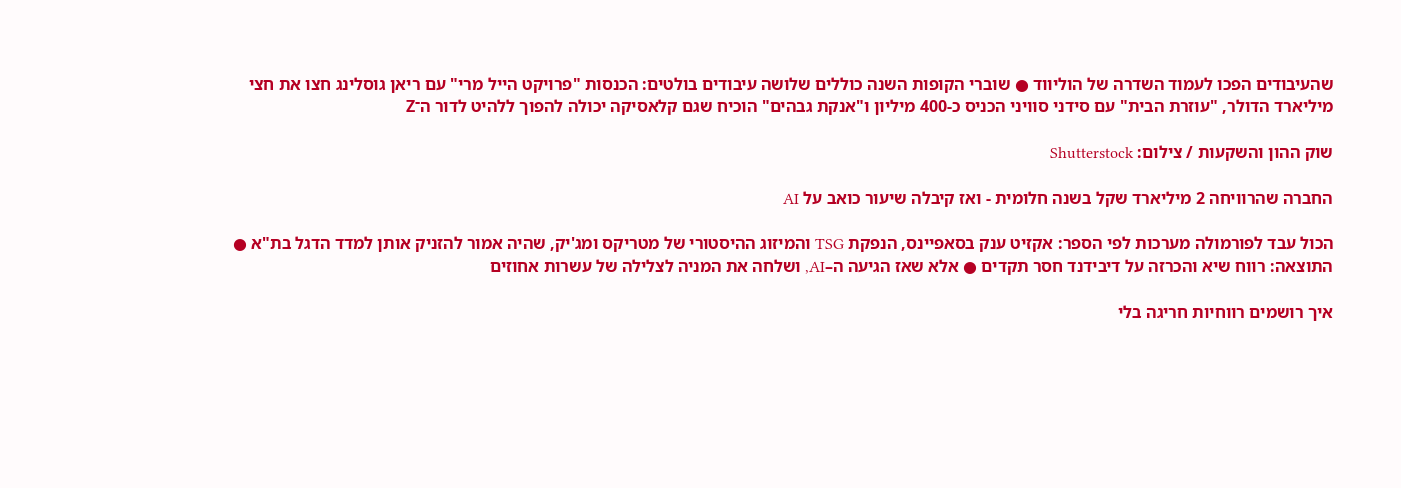שהעיבודים הפכו לעמוד השדרה של הוליווד ● שוברי הקופות השנה כוללים שלושה עיבודים בולטים: הכנסות "פרויקט הייל מרי" עם ריאן גוסלינג חצו את חצי מיליארד הדולר, "עוזרת הבית" עם סידני סוויני הכניס כ-400 מיליון ו"אנקת גבהים" הוכיח שגם קלאסיקה יכולה להפוך ללהיט לדור ה־Z

שוק ההון והשקעות / צילום: Shutterstock

החברה שהרוויחה 2 מיליארד שקל בשנה חלומית - ואז קיבלה שיעור כואב על AI

הכול עבד לפורמולה מערכות לפי הספר: אקזיט ענק בסאפיינס, הנפקת TSG והמיזוג ההיסטורי של מטריקס ומג'יק, שהיה אמור להזניק אותן למדד הדגל בת"א ● התוצאה: רווח שיא והכרזה על דיבידנד חסר תקדים ● אלא שאז הגיעה ה–AI, ושלחה את המניה לצלילה של עשרות אחוזים

איך רושמים רווחיות חריגה בלי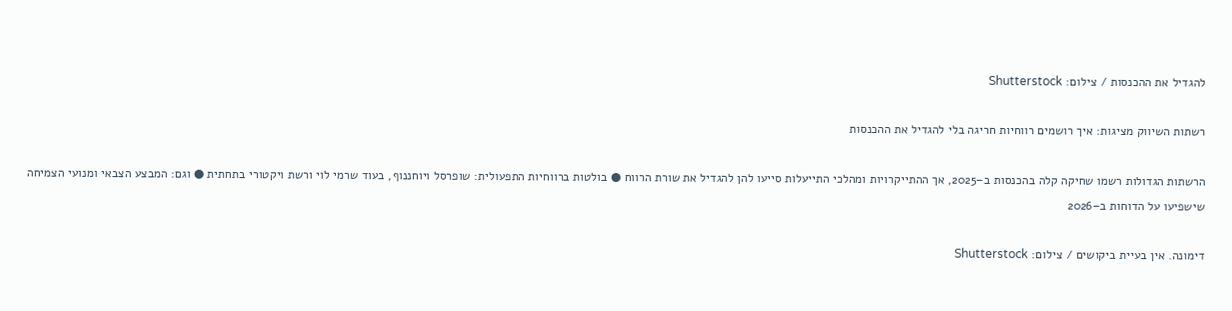להגדיל את ההכנסות / צילום: Shutterstock

רשתות השיווק מציגות: איך רושמים רווחיות חריגה בלי להגדיל את ההכנסות

הרשתות הגדולות רשמו שחיקה קלה בהכנסות ב–2025, אך ההתייקרויות ומהלכי התייעלות סייעו להן להגדיל את שורת הרווח ● בולטות ברווחיות התפעולית: שופרסל ויוחננוף, בעוד שרמי לוי ורשת ויקטורי בתחתית ● וגם: המבצע הצבאי ומנועי הצמיחה שישפיעו על הדוחות ב–2026

דימונה. אין בעיית ביקושים / צילום: Shutterstock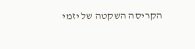הקריסה השקטה של יזמי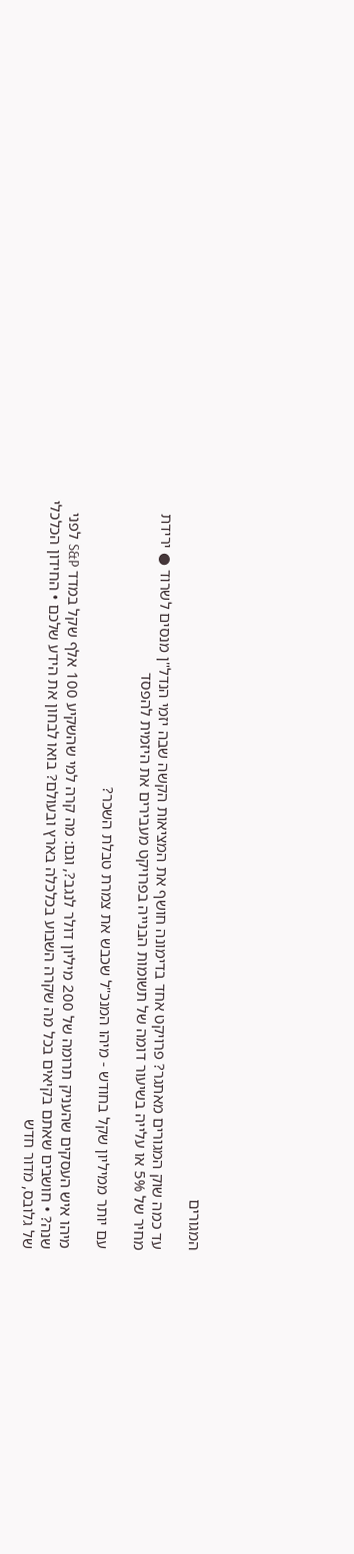המגורים

עד כמה שוק המגורים מאתגר? פרויקט אחד בדימונה חושף את המציאות הקשה שבה יזמי הנדל"ן מנסים לשרוד ● ירידת מחיר של 5% או עלייה בשיעור דומה של תשומות הבנייה בפרויקט מעבירים את היזמית להפסד

עם יותר ממיליון שקל בחודש - מיהו המנכ"ל שכבש את צמרת טבלת השכר?

מיהו איש העסקים שהעניק תרומה של 200 מיליון דולר לנגב?, וגם: מה קרה למי שהשקיע 100 אלף שקל במדד S&P לפני שנה? • חושבים שאתם בקיאים בכל מה שקרה השבוע בכלכלה בארץ ובעולם? בואו לבחון את הידע שלכם • החידון הכלכלי של גלובס, מדור חדש